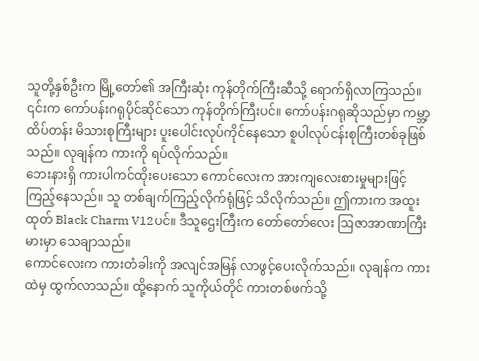သူတို့နှစ်ဦးက မြို့တော်၏ အကြီးဆုံး ကုန်တိုက်ကြီးဆီသို့ ရောက်ရှိလာကြသည်။ ၎င်းက ကော်ပန်းဂရုပိုင်ဆိုင်သော ကုန်တိုက်ကြီးပင်။ ကော်ပန်းဂရုဆိုသည်မှာ ကမ္ဘာ့ထိပ်တန်း မိသားစုကြီးများ ပူးပေါင်းလုပ်ကိုင်နေသော စူပါလုပ်ငန်းစုကြီးတစ်ခုဖြစ်သည်။ လုချန်က ကားကို ရပ်လိုက်သည်။
ဘေးနားရှိ ကားပါကင်ထိုးပေးသော ကောင်လေးက အားကျလေးစားမှုများဖြင့် ကြည့်နေသည်။ သူ တစ်ချက်ကြည့်လိုက်ရုံဖြင့် သိလိုက်သည်။ ဤကားက အထူးထုတ် Black Charm V12ပင်။ ဒီသူဌေးကြီးက တော်တော်လေး ဩဇာအာဏာကြီးမားမှာ သေချာသည်။
ကောင်လေးက ကားတံခါးကို အလျင်အမြန် လာဖွင့်ပေးလိုက်သည်။ လုချန်က ကားထဲမှ ထွက်လာသည်။ ထို့နောက် သူကိုယ်တိုင် ကားတစ်ဖက်သို့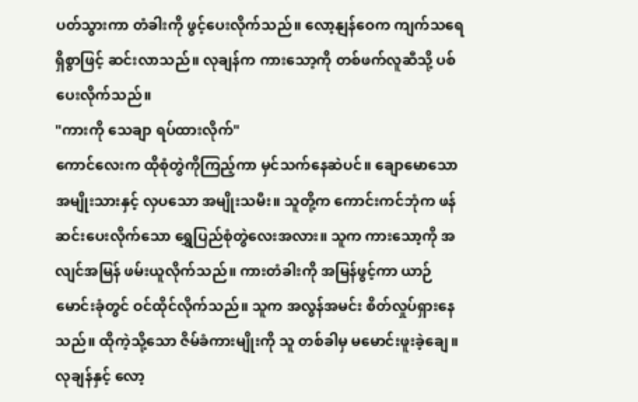ပတ်သွားကာ တံခါးကို ဖွင့်ပေးလိုက်သည်။ လော့နျန်ဝေက ကျက်သရေရှိစွာဖြင့် ဆင်းလာသည်။ လုချန်က ကားသော့ကို တစ်ဖက်လူဆီသို့ ပစ်ပေးလိုက်သည်။
"ကားကို သေချာ ရပ်ထားလိုက်"
ကောင်လေးက ထိုစုံတွဲကိုကြည့်ကာ မှင်သက်နေဆဲပင်။ ချောမောသော အမျိုးသားနှင့် လှပသော အမျိုးသမီး။ သူတို့က ကောင်းကင်ဘုံက ဖန်ဆင်းပေးလိုက်သော ရွှေပြည်စုံတွဲလေးအလား။ သူက ကားသော့ကို အလျင်အမြန် ဖမ်းယူလိုက်သည်။ ကားတံခါးကို အမြန်ဖွင့်ကာ ယာဉ်မောင်းခုံတွင် ဝင်ထိုင်လိုက်သည်။ သူက အလွန်အမင်း စိတ်လှုပ်ရှားနေသည်။ ထိုကဲ့သို့သော ဇိမ်ခံကားမျိုးကို သူ တစ်ခါမှ မမောင်းဖူးခဲ့ချေ။ လုချန်နှင့် လော့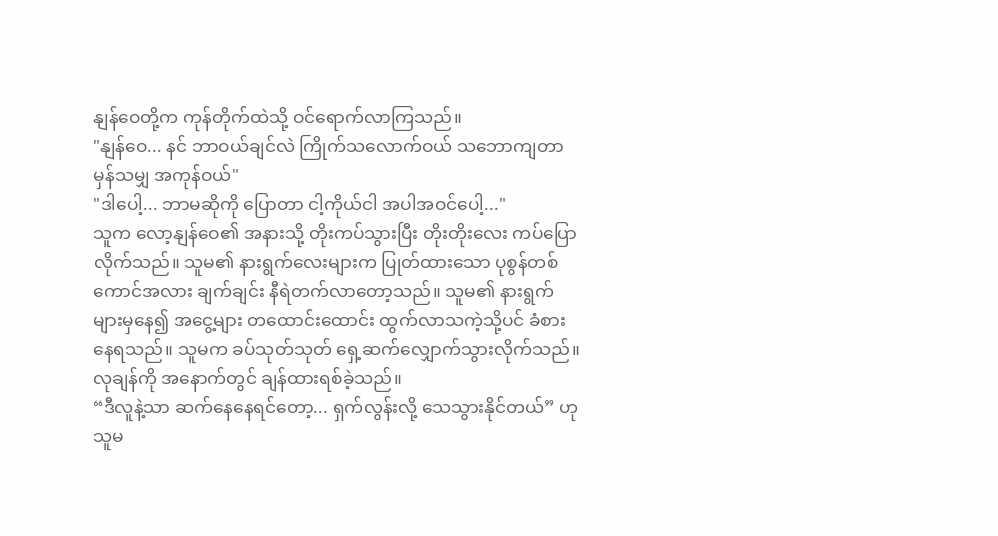နျန်ဝေတို့က ကုန်တိုက်ထဲသို့ ဝင်ရောက်လာကြသည်။
"နျန်ဝေ... နင် ဘာဝယ်ချင်လဲ ကြိုက်သလောက်ဝယ် သဘောကျတာ မှန်သမျှ အကုန်ဝယ်"
"ဒါပေါ့... ဘာမဆိုကို ပြောတာ ငါ့ကိုယ်ငါ အပါအဝင်ပေါ့..."
သူက လော့နျန်ဝေ၏ အနားသို့ တိုးကပ်သွားပြီး တိုးတိုးလေး ကပ်ပြောလိုက်သည်။ သူမ၏ နားရွက်လေးများက ပြုတ်ထားသော ပုစွန်တစ်ကောင်အလား ချက်ချင်း နီရဲတက်လာတော့သည်။ သူမ၏ နားရွက်များမှနေ၍ အငွေ့များ တထောင်းထောင်း ထွက်လာသကဲ့သို့ပင် ခံစားနေရသည်။ သူမက ခပ်သုတ်သုတ် ရှေ့ဆက်လျှောက်သွားလိုက်သည်။ လုချန်ကို အနောက်တွင် ချန်ထားရစ်ခဲ့သည်။
“ဒီလူနဲ့သာ ဆက်နေနေရင်တော့... ရှက်လွန်းလို့ သေသွားနိုင်တယ်” ဟု သူမ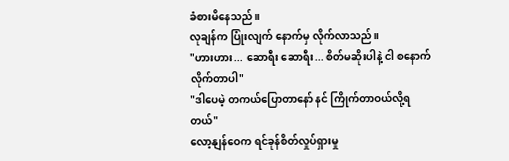ခံစားမိနေသည်။
လုချန်က ပြုံးလျက် နောက်မှ လိုက်လာသည်။
"ဟားဟား... ဆောရီး ဆောရီး... စိတ်မဆိုးပါနဲ့ ငါ စနောက်လိုက်တာပါ"
"ဒါပေမဲ့ တကယ်ပြောတာနော် နင် ကြိုက်တာဝယ်လို့ရတယ်"
လော့နျန်ဝေက ရင်ခုန်စိတ်လှုပ်ရှားမှု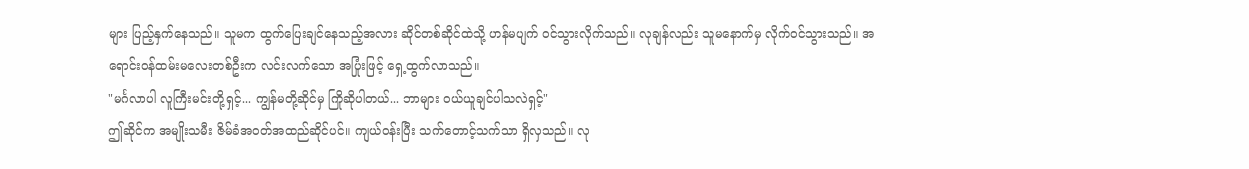များ ပြည့်နှက်နေသည်။ သူမက ထွက်ပြေးချင်နေသည့်အလား ဆိုင်တစ်ဆိုင်ထဲသို့ ဟန်မပျက် ဝင်သွားလိုက်သည်။ လုချန်လည်း သူမနောက်မှ လိုက်ဝင်သွားသည်။ အရောင်းဝန်ထမ်းမလေးတစ်ဦးက လင်းလက်သော အပြုံးဖြင့် ရှေ့ထွက်လာသည်။
"မင်္ဂလာပါ လူကြီးမင်းတို့ရှင့်... ကျွန်မတို့ဆိုင်မှ ကြိုဆိုပါတယ်... ဘာများ ဝယ်ယူချင်ပါသလဲရှင့်"
ဤဆိုင်က အမျိုးသမီး ဇိမ်ခံအဝတ်အထည်ဆိုင်ပင်။ ကျယ်ဝန်းပြီး သက်တောင့်သက်သာ ရှိလှသည်။ လု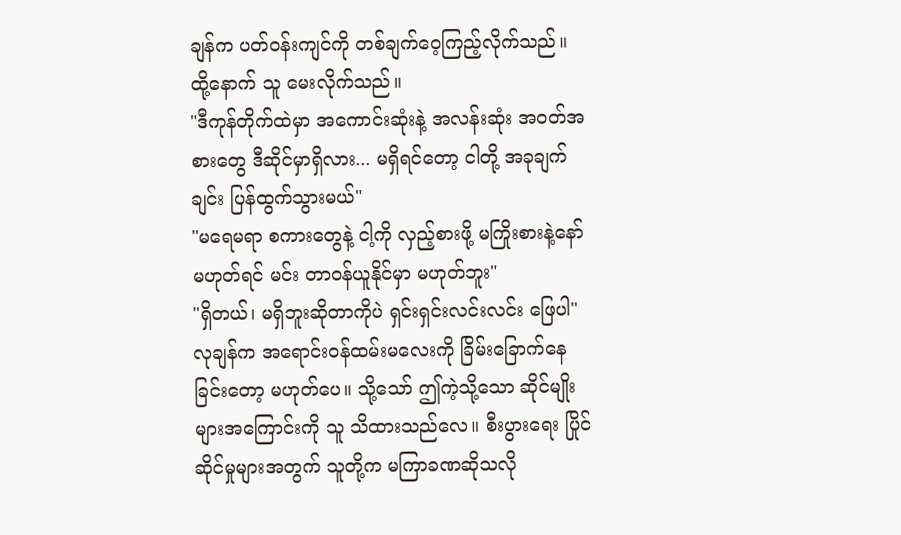ချန်က ပတ်ဝန်းကျင်ကို တစ်ချက်ဝေ့ကြည့်လိုက်သည်။ ထို့နောက် သူ မေးလိုက်သည်။
"ဒီကုန်တိုက်ထဲမှာ အကောင်းဆုံးနဲ့ အလန်းဆုံး အဝတ်အစားတွေ ဒီဆိုင်မှာရှိလား... မရှိရင်တော့ ငါတို့ အခုချက်ချင်း ပြန်ထွက်သွားမယ်"
"မရေမရာ စကားတွေနဲ့ ငါ့ကို လှည့်စားဖို့ မကြိုးစားနဲ့နော် မဟုတ်ရင် မင်း တာဝန်ယူနိုင်မှာ မဟုတ်ဘူး"
"ရှိတယ်၊ မရှိဘူးဆိုတာကိုပဲ ရှင်းရှင်းလင်းလင်း ဖြေပါ"
လုချန်က အရောင်းဝန်ထမ်းမလေးကို ခြိမ်းခြောက်နေခြင်းတော့ မဟုတ်ပေ။ သို့သော် ဤကဲ့သို့သော ဆိုင်မျိုးများအကြောင်းကို သူ သိထားသည်လေ။ စီးပွားရေး ပြိုင်ဆိုင်မှုများအတွက် သူတို့က မကြာခဏဆိုသလို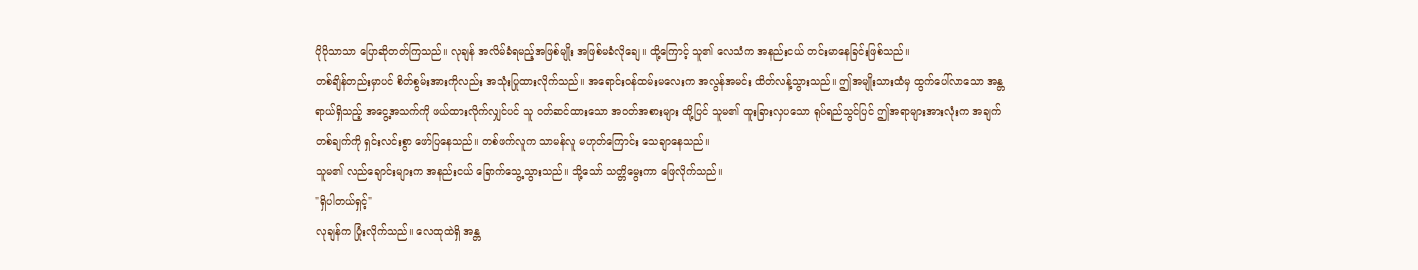ပိုပိုသာသာ ပြောဆိုတတ်ကြသည်။ လုချန် အလိမ်ခံရမည့်အဖြစ်မျိုး အဖြစ်မခံလိုချေ။ ထို့ကြောင့် သူ၏ လေသံက အနည်းငယ် တင်းမာနေခြင်းဖြစ်သည်။
တစ်ချိန်တည်းမှာပင် စိတ်စွမ်းအားကိုလည်း အသုံးပြုထားလိုက်သည်။ အရောင်းဝန်ထမ်းမလေးက အလွန်အမင်း ထိတ်လန့်သွားသည်။ ဤအမျိုးသားထံမှ ထွက်ပေါ်လာသော အန္တရာယ်ရှိသည့် အငွေ့အသက်ကို ဖယ်ထားလိုက်လျှင်ပင် သူ ဝတ်ဆင်ထားသော အဝတ်အစားများ ထို့ပြင် သူမ၏ ထူးခြားလှပသော ရုပ်ရည်သွင်ပြင် ဤအရာများအားလုံးက အချက်တစ်ချက်ကို ရှင်းလင်းစွာ ဖော်ပြနေသည်။ တစ်ဖက်လူက သာမန်လူ မဟုတ်ကြောင်း သေချာနေသည်။
သူမ၏ လည်ချောင်းများက အနည်းငယ် ခြောက်သွေ့သွားသည်။ သို့သော် သတ္တိမွေးကာ ဖြေလိုက်သည်။
"ရှိပါတယ်ရှင့်"
လုချန်က ပြုံးလိုက်သည်။ လေထုထဲရှိ အန္တ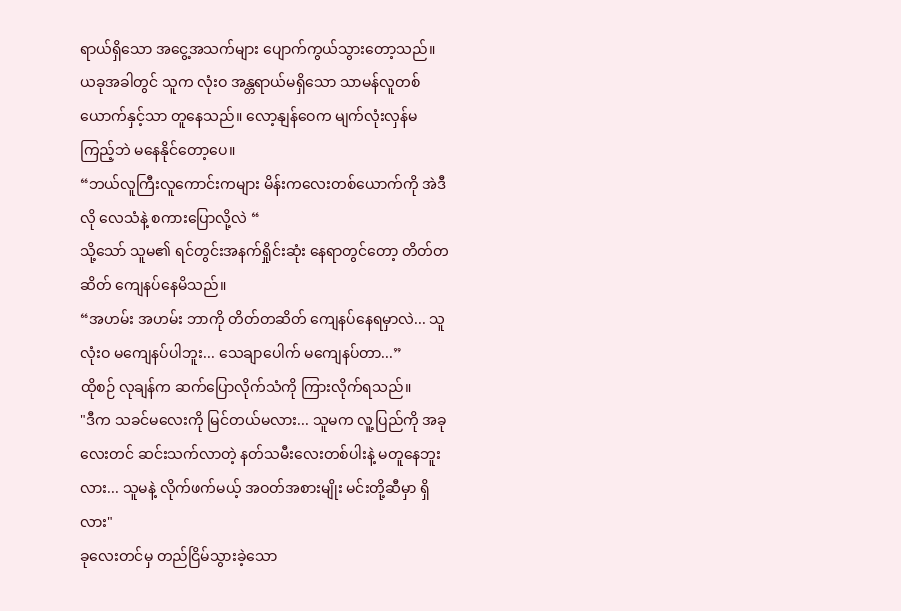ရာယ်ရှိသော အငွေ့အသက်များ ပျောက်ကွယ်သွားတော့သည်။ ယခုအခါတွင် သူက လုံးဝ အန္တရာယ်မရှိသော သာမန်လူတစ်ယောက်နှင့်သာ တူနေသည်။ လော့နျန်ဝေက မျက်လုံးလှန်မကြည့်ဘဲ မနေနိုင်တော့ပေ။
“ဘယ်လူကြီးလူကောင်းကများ မိန်းကလေးတစ်ယောက်ကို အဲဒီလို လေသံနဲ့ စကားပြောလို့လဲ “
သို့သော် သူမ၏ ရင်တွင်းအနက်ရှိုင်းဆုံး နေရာတွင်တော့ တိတ်တဆိတ် ကျေနပ်နေမိသည်။
“အဟမ်း အဟမ်း ဘာကို တိတ်တဆိတ် ကျေနပ်နေရမှာလဲ... သူ လုံးဝ မကျေနပ်ပါဘူး... သေချာပေါက် မကျေနပ်တာ...”
ထိုစဉ် လုချန်က ဆက်ပြောလိုက်သံကို ကြားလိုက်ရသည်။
"ဒီက သခင်မလေးကို မြင်တယ်မလား... သူမက လူ့ပြည်ကို အခုလေးတင် ဆင်းသက်လာတဲ့ နတ်သမီးလေးတစ်ပါးနဲ့ မတူနေဘူးလား... သူမနဲ့ လိုက်ဖက်မယ့် အဝတ်အစားမျိုး မင်းတို့ဆီမှာ ရှိလား"
ခုလေးတင်မှ တည်ငြိမ်သွားခဲ့သော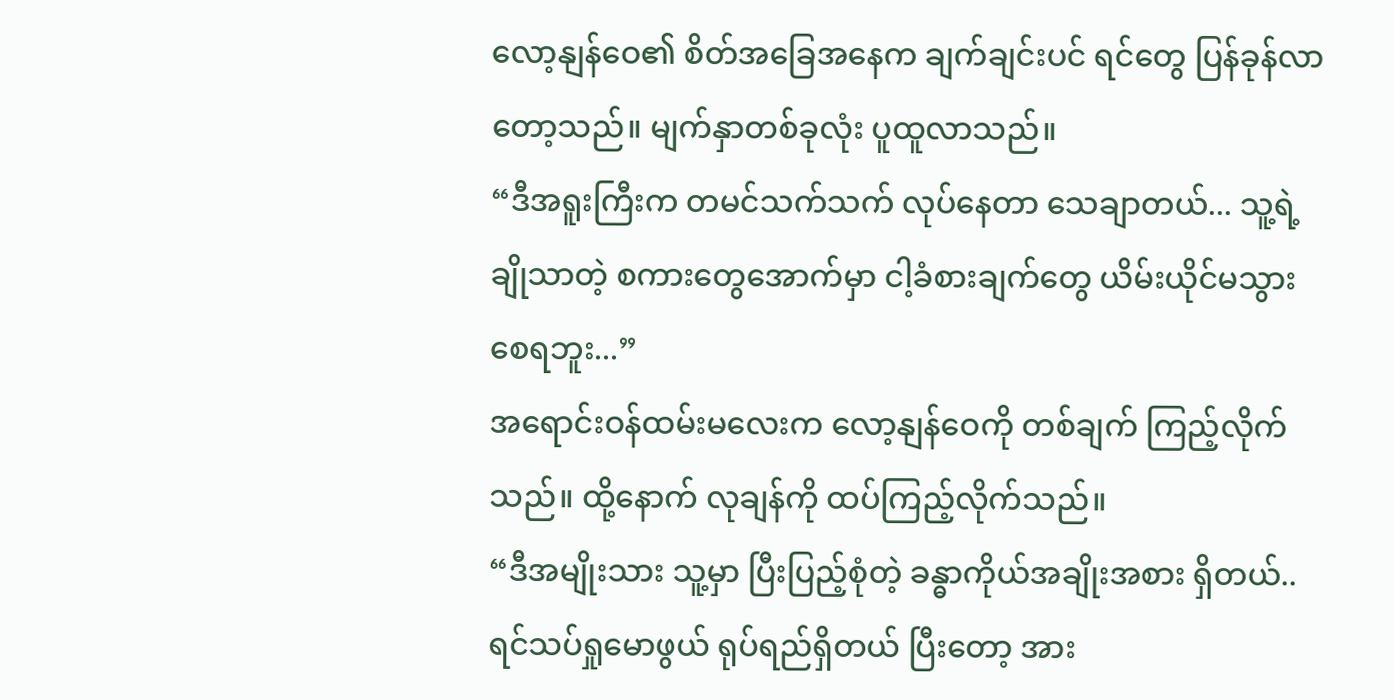လော့နျန်ဝေ၏ စိတ်အခြေအနေက ချက်ချင်းပင် ရင်တွေ ပြန်ခုန်လာတော့သည်။ မျက်နှာတစ်ခုလုံး ပူထူလာသည်။
“ဒီအရူးကြီးက တမင်သက်သက် လုပ်နေတာ သေချာတယ်... သူ့ရဲ့ ချိုသာတဲ့ စကားတွေအောက်မှာ ငါ့ခံစားချက်တွေ ယိမ်းယိုင်မသွားစေရဘူး...”
အရောင်းဝန်ထမ်းမလေးက လော့နျန်ဝေကို တစ်ချက် ကြည့်လိုက်သည်။ ထို့နောက် လုချန်ကို ထပ်ကြည့်လိုက်သည်။
“ဒီအမျိုးသား သူ့မှာ ပြီးပြည့်စုံတဲ့ ခန္ဓာကိုယ်အချိုးအစား ရှိတယ်.. ရင်သပ်ရှုမောဖွယ် ရုပ်ရည်ရှိတယ် ပြီးတော့ အား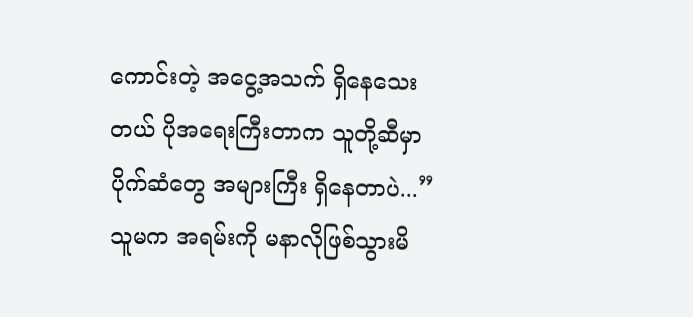ကောင်းတဲ့ အငွေ့အသက် ရှိနေသေးတယ် ပိုအရေးကြီးတာက သူတို့ဆီမှာ ပိုက်ဆံတွေ အများကြီး ရှိနေတာပဲ...”
သူမက အရမ်းကို မနာလိုဖြစ်သွားမိ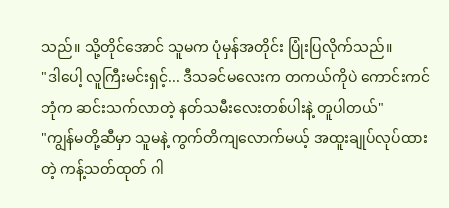သည်။ သို့တိုင်အောင် သူမက ပုံမှန်အတိုင်း ပြုံးပြလိုက်သည်။
"ဒါပေါ့ လူကြီးမင်းရှင့်... ဒီသခင်မလေးက တကယ်ကိုပဲ ကောင်းကင်ဘုံက ဆင်းသက်လာတဲ့ နတ်သမီးလေးတစ်ပါးနဲ့ တူပါတယ်"
"ကျွန်မတို့ဆီမှာ သူမနဲ့ ကွက်တိကျလောက်မယ့် အထူးချုပ်လုပ်ထားတဲ့ ကန့်သတ်ထုတ် ဂါ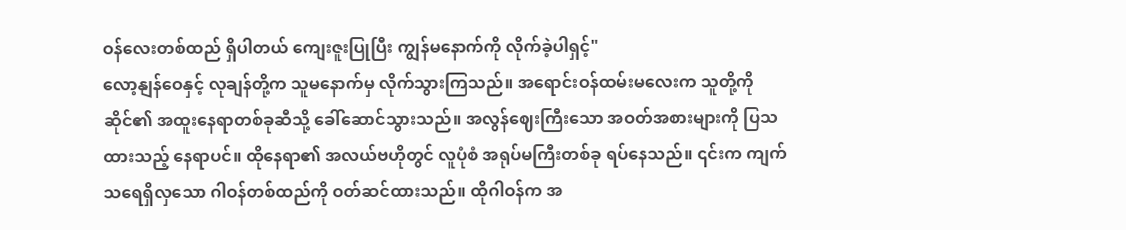ဝန်လေးတစ်ထည် ရှိပါတယ် ကျေးဇူးပြုပြီး ကျွန်မနောက်ကို လိုက်ခဲ့ပါရှင့်"
လော့နျန်ဝေနှင့် လုချန်တို့က သူမနောက်မှ လိုက်သွားကြသည်။ အရောင်းဝန်ထမ်းမလေးက သူတို့ကို ဆိုင်၏ အထူးနေရာတစ်ခုဆီသို့ ခေါ်ဆောင်သွားသည်။ အလွန်ဈေးကြီးသော အဝတ်အစားများကို ပြသထားသည့် နေရာပင်။ ထိုနေရာ၏ အလယ်ဗဟိုတွင် လူပုံစံ အရုပ်မကြီးတစ်ခု ရပ်နေသည်။ ၎င်းက ကျက်သရေရှိလှသော ဂါဝန်တစ်ထည်ကို ဝတ်ဆင်ထားသည်။ ထိုဂါဝန်က အ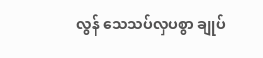လွန် သေသပ်လှပစွာ ချုပ်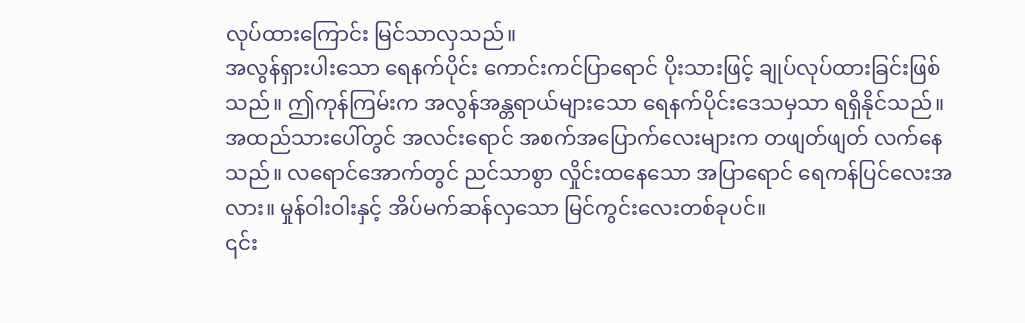လုပ်ထားကြောင်း မြင်သာလှသည်။
အလွန်ရှားပါးသော ရေနက်ပိုင်း ကောင်းကင်ပြာရောင် ပိုးသားဖြင့် ချုပ်လုပ်ထားခြင်းဖြစ်သည်။ ဤကုန်ကြမ်းက အလွန်အန္တရာယ်များသော ရေနက်ပိုင်းဒေသမှသာ ရရှိနိုင်သည်။ အထည်သားပေါ်တွင် အလင်းရောင် အစက်အပြောက်လေးများက တဖျတ်ဖျတ် လက်နေသည်။ လရောင်အောက်တွင် ညင်သာစွာ လှိုင်းထနေသော အပြာရောင် ရေကန်ပြင်လေးအလား။ မှုန်ဝါးဝါးနှင့် အိပ်မက်ဆန်လှသော မြင်ကွင်းလေးတစ်ခုပင်။
၎င်း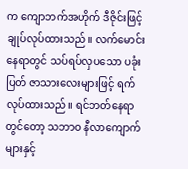က ကျောဘက်အဟိုက် ဒီဇိုင်းဖြင့် ချုပ်လုပ်ထားသည်။ လက်မောင်းနေရာတွင် သပ်ရပ်လှပသော ပခုံးပြတ် ဇာသားလေးများဖြင့် ရက်လုပ်ထားသည်။ ရင်ဘတ်နေရာတွင်တော့ သဘာဝ နီလာကျောက်များနှင့်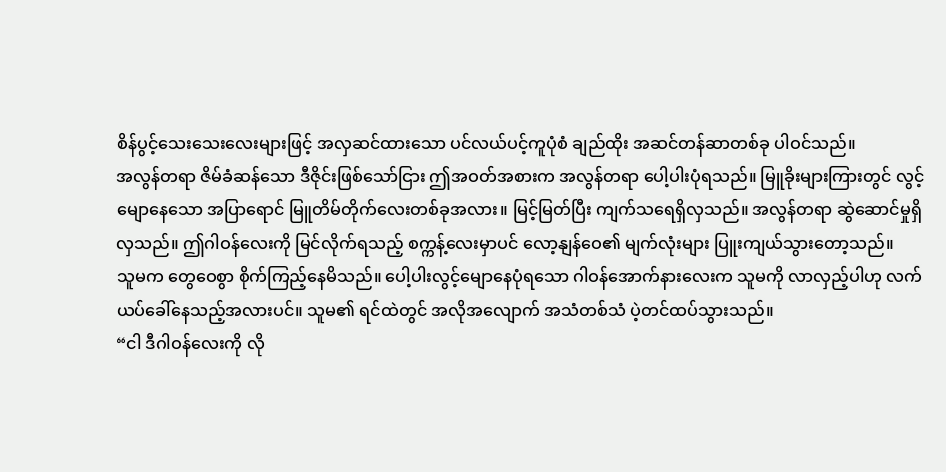စိန်ပွင့်သေးသေးလေးများဖြင့် အလှဆင်ထားသော ပင်လယ်ပင့်ကူပုံစံ ချည်ထိုး အဆင်တန်ဆာတစ်ခု ပါဝင်သည်။
အလွန်တရာ ဇိမ်ခံဆန်သော ဒီဇိုင်းဖြစ်သော်ငြား ဤအဝတ်အစားက အလွန်တရာ ပေါ့ပါးပုံရသည်။ မြူခိုးများကြားတွင် လွင့်မျောနေသော အပြာရောင် မြူတိမ်တိုက်လေးတစ်ခုအလား။ မြင့်မြတ်ပြီး ကျက်သရေရှိလှသည်။ အလွန်တရာ ဆွဲဆောင်မှုရှိလှသည်။ ဤဂါဝန်လေးကို မြင်လိုက်ရသည့် စက္ကန့်လေးမှာပင် လော့နျန်ဝေ၏ မျက်လုံးများ ပြူးကျယ်သွားတော့သည်။
သူမက တွေဝေစွာ စိုက်ကြည့်နေမိသည်။ ပေါ့ပါးလွင့်မျောနေပုံရသော ဂါဝန်အောက်နားလေးက သူမကို လာလှည့်ပါဟု လက်ယပ်ခေါ်နေသည့်အလားပင်။ သူမ၏ ရင်ထဲတွင် အလိုအလျောက် အသံတစ်သံ ပဲ့တင်ထပ်သွားသည်။
“ငါ ဒီဂါဝန်လေးကို လို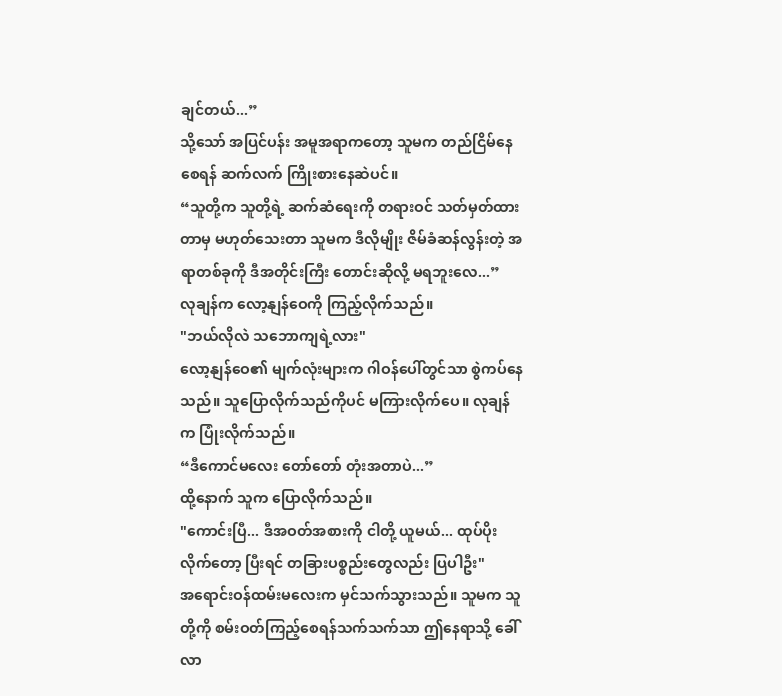ချင်တယ်...”
သို့သော် အပြင်ပန်း အမူအရာကတော့ သူမက တည်ငြိမ်နေစေရန် ဆက်လက် ကြိုးစားနေဆဲပင်။
“သူတို့က သူတို့ရဲ့ ဆက်ဆံရေးကို တရားဝင် သတ်မှတ်ထားတာမှ မဟုတ်သေးတာ သူမက ဒီလိုမျိုး ဇိမ်ခံဆန်လွန်းတဲ့ အရာတစ်ခုကို ဒီအတိုင်းကြီး တောင်းဆိုလို့ မရဘူးလေ...”
လုချန်က လော့နျန်ဝေကို ကြည့်လိုက်သည်။
"ဘယ်လိုလဲ သဘောကျရဲ့လား"
လော့နျန်ဝေ၏ မျက်လုံးများက ဂါဝန်ပေါ်တွင်သာ စွဲကပ်နေသည်။ သူပြောလိုက်သည်ကိုပင် မကြားလိုက်ပေ။ လုချန်က ပြုံးလိုက်သည်။
“ဒီကောင်မလေး တော်တော် တုံးအတာပဲ...”
ထို့နောက် သူက ပြောလိုက်သည်။
"ကောင်းပြီ... ဒီအဝတ်အစားကို ငါတို့ ယူမယ်... ထုပ်ပိုးလိုက်တော့ ပြီးရင် တခြားပစ္စည်းတွေလည်း ပြပါဦး"
အရောင်းဝန်ထမ်းမလေးက မှင်သက်သွားသည်။ သူမက သူတို့ကို စမ်းဝတ်ကြည့်စေရန်သက်သက်သာ ဤနေရာသို့ ခေါ်လာ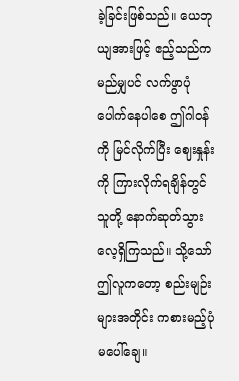ခဲ့ခြင်းဖြစ်သည်။ ယေဘုယျအားဖြင့် ဧည့်သည်က မည်မျှပင် လက်ဖွာပုံပေါက်နေပါစေ ဤဂါဝန်ကို မြင်လိုက်ပြီး ဈေးနှုန်းကို ကြားလိုက်ရချိန်တွင် သူတို့ နောက်ဆုတ်သွားလေ့ရှိကြသည်။ သို့သော် ဤလူကတော့ စည်းမျဉ်းများအတိုင်း ကစားမည့်ပုံမပေါ်ချေ။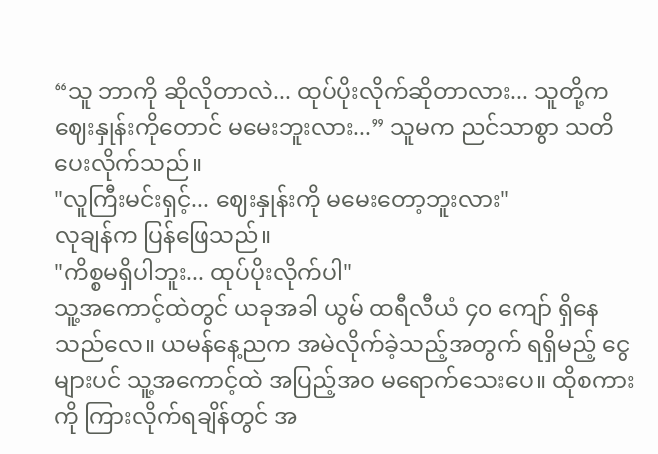“သူ ဘာကို ဆိုလိုတာလဲ... ထုပ်ပိုးလိုက်ဆိုတာလား... သူတို့က ဈေးနှုန်းကိုတောင် မမေးဘူးလား...” သူမက ညင်သာစွာ သတိပေးလိုက်သည်။
"လူကြီးမင်းရှင့်... ဈေးနှုန်းကို မမေးတော့ဘူးလား"
လုချန်က ပြန်ဖြေသည်။
"ကိစ္စမရှိပါဘူး... ထုပ်ပိုးလိုက်ပါ"
သူ့အကောင့်ထဲတွင် ယခုအခါ ယွမ် ထရီလီယံ ၄၀ ကျော် ရှိနေသည်လေ။ ယမန်နေ့ညက အမဲလိုက်ခဲ့သည့်အတွက် ရရှိမည့် ငွေများပင် သူ့အကောင့်ထဲ အပြည့်အဝ မရောက်သေးပေ။ ထိုစကားကို ကြားလိုက်ရချိန်တွင် အ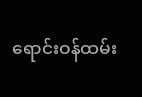ရောင်းဝန်ထမ်း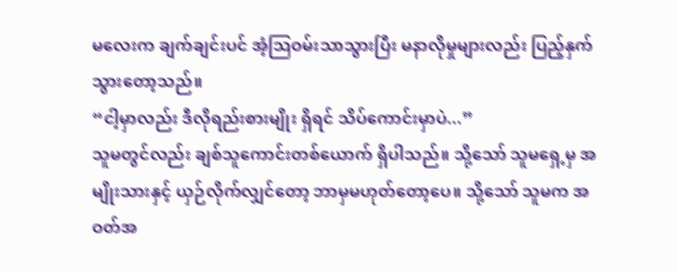မလေးက ချက်ချင်းပင် အံ့သြဝမ်းသာသွားပြီး မနာလိုမှုများလည်း ပြည့်နှက်သွားတော့သည်။
“ငါ့မှာလည်း ဒီလိုရည်းစားမျိုး ရှိရင် သိပ်ကောင်းမှာပဲ...”
သူမတွင်လည်း ချစ်သူကောင်းတစ်ယောက် ရှိပါသည်။ သို့သော် သူမရှေ့မှ အမျိုးသားနှင့် ယှဉ်လိုက်လျှင်တော့ ဘာမှမဟုတ်တော့ပေ။ သို့သော် သူမက အဝတ်အ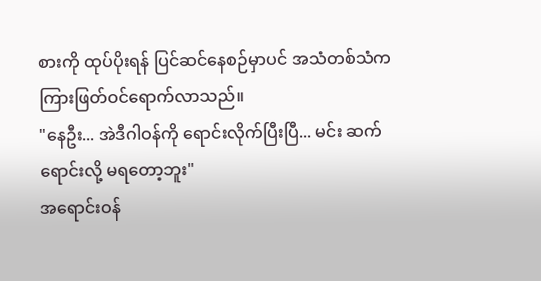စားကို ထုပ်ပိုးရန် ပြင်ဆင်နေစဉ်မှာပင် အသံတစ်သံက ကြားဖြတ်ဝင်ရောက်လာသည်။
"နေဦး... အဲဒီဂါဝန်ကို ရောင်းလိုက်ပြီးပြီ... မင်း ဆက်ရောင်းလို့ မရတော့ဘူး"
အရောင်းဝန်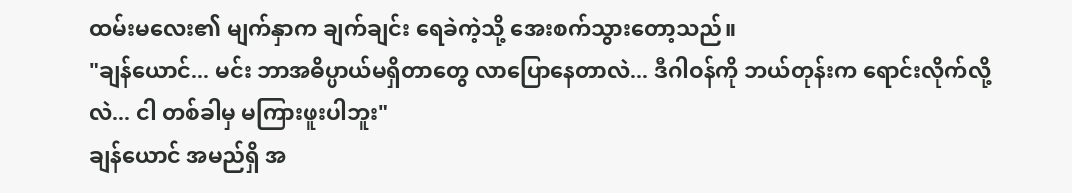ထမ်းမလေး၏ မျက်နှာက ချက်ချင်း ရေခဲကဲ့သို့ အေးစက်သွားတော့သည်။
"ချန်ယောင်... မင်း ဘာအဓိပ္ပာယ်မရှိတာတွေ လာပြောနေတာလဲ... ဒီဂါဝန်ကို ဘယ်တုန်းက ရောင်းလိုက်လို့လဲ... ငါ တစ်ခါမှ မကြားဖူးပါဘူး"
ချန်ယောင် အမည်ရှိ အ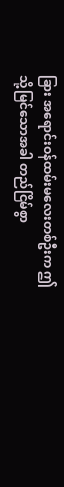ခြား အရောင်းဝန်ထမ်းမလေးတစ်ဦးက ဤသို့မြင်သောအခါ တည်ငြိမ်စွာ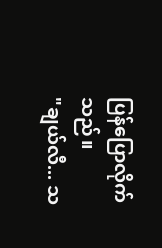ပြန်ပြောလိုက်သည်။
"ချယ်လီ... သ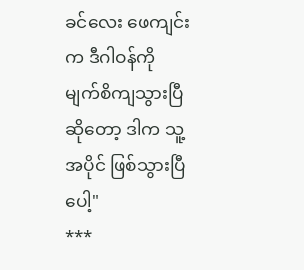ခင်လေး ဖေကျင်းက ဒီဂါဝန်ကို မျက်စိကျသွားပြီဆိုတော့ ဒါက သူ့အပိုင် ဖြစ်သွားပြီပေါ့"
***